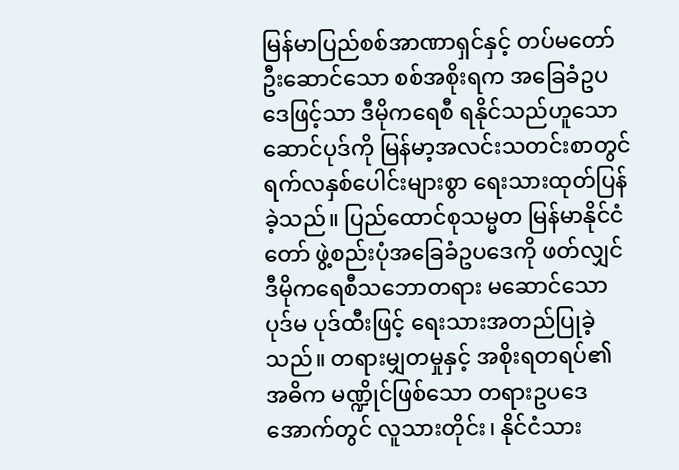မြန်မာပြည်စစ်အာဏာရှင်နှင့် တပ်မတော်ဦးဆောင်သော စစ်အစိုးရက အခြေခံဥပဒေဖြင့်သာ ဒီမိုကရေစီ ရနိုင်သည်ဟူသော ဆောင်ပုဒ်ကို မြန်မာ့အလင်းသတင်းစာတွင် ရက်လနှစ်ပေါင်းများစွာ ရေးသားထုတ်ပြန်ခဲ့သည်။ ပြည်ထောင်စုသမ္မတ မြန်မာနိုင်ငံတော် ဖွဲ့စည်းပုံအခြေခံဥပဒေကို ဖတ်လျှင် ဒီမိုကရေစီသဘောတရား မဆောင်သော ပုဒ်မ ပုဒ်ထီးဖြင့် ရေးသားအတည်ပြုခဲ့သည်။ တရားမျှတမှုနှင့် အစိုးရတရပ်၏ အဓိက မဏ္ဍိုင်ဖြစ်သော တရားဥပဒေအောက်တွင် လူသားတိုင်း၊ နိုင်ငံသား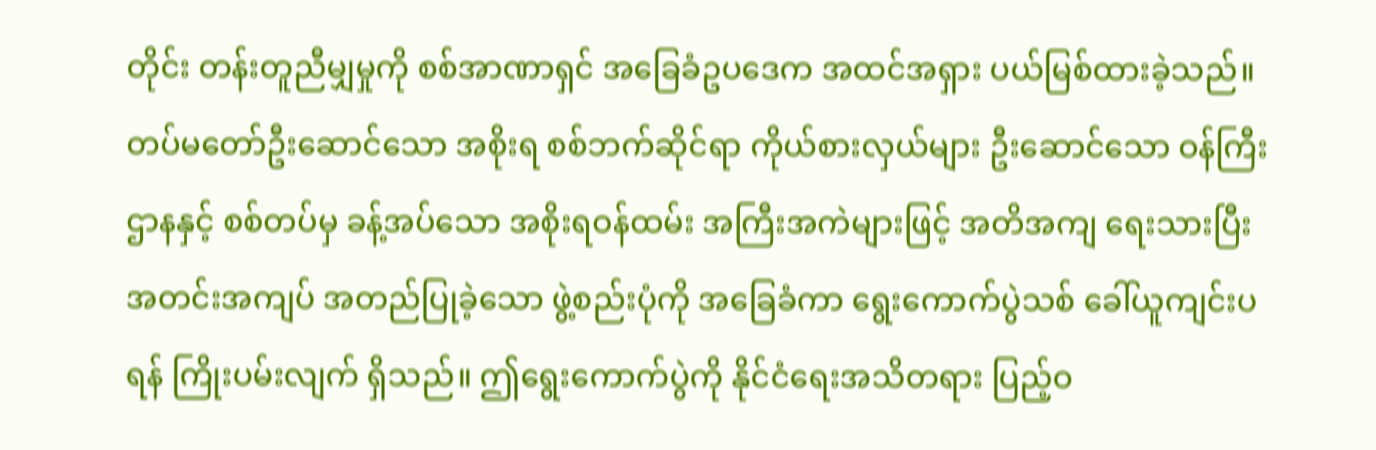တိုင်း တန်းတူညီမျှမှုကို စစ်အာဏာရှင် အခြေခံဥပဒေက အထင်အရှား ပယ်မြစ်ထားခဲ့သည်။ တပ်မတော်ဦးဆောင်သော အစိုးရ စစ်ဘက်ဆိုင်ရာ ကိုယ်စားလှယ်များ ဦးဆောင်သော ဝန်ကြီးဌာနနှင့် စစ်တပ်မှ ခန့်အပ်သော အစိုးရဝန်ထမ်း အကြီးအကဲများဖြင့် အတိအကျ ရေးသားပြီး အတင်းအကျပ် အတည်ပြုခဲ့သော ဖွဲ့စည်းပုံကို အခြေခံကာ ရွေးကောက်ပွဲသစ် ခေါ်ယူကျင်းပရန် ကြိုးပမ်းလျက် ရှိသည်။ ဤရွေးကောက်ပွဲကို နိုင်ငံရေးအသိတရား ပြည့်ဝ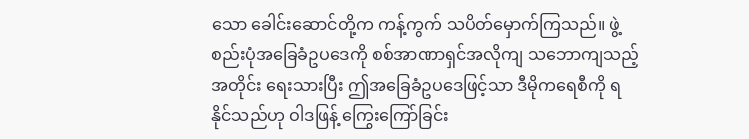သော ခေါင်းဆောင်တို့က ကန့်ကွက် သပိတ်မှောက်ကြသည်။ ဖွဲ့စည်းပုံအခြေခံဥပဒေကို စစ်အာဏာရှင်အလိုကျ သဘောကျသည့်အတိုင်း ရေးသားပြီး ဤအခြေခံဥပဒေဖြင့်သာ ဒီမိုကရေစီကို ရနိုင်သည်ဟု ဝါဒဖြန့် ကြွေးကြော်ခြင်း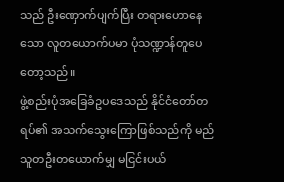သည် ဦးဏှောက်ပျက်ပြီး တရားဟောနေသော လူတယောက်ပမာ ပုံသဏ္ဍာန်တူပေတော့သည်။
ဖွဲ့စည်းပုံအခြေခံဥပဒေသည် နိုင်ငံတော်တရပ်၏ အသက်သွေးကြောဖြစ်သည်ကို မည်သူတဦးတယောက်မျှ မငြင်းပယ်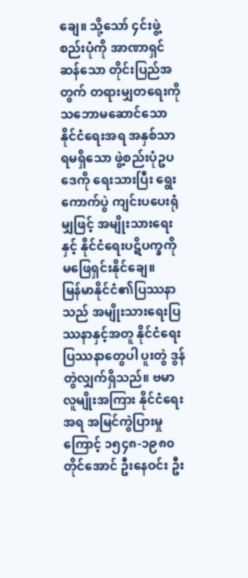ချေ။ သို့သော် ၄င်းဖွဲ့စည်းပုံကို အာဏာရှင်ဆန်သော တိုင်းပြည်အတွက် တရားမျှတရေးကို သဘောမဆောင်သော နိုင်ငံရေးအရ အနှစ်သာရမရှိသော ဖွဲ့စည်းပုံဥပဒေကို ရေးသားပြီး ရွေးကောက်ပွဲ ကျင်းပပေးရုံမျှဖြင့် အမျိုးသားရေးနှင့် နိုင်ငံရေးပဋိပက္ခကို မဖြေရှင်းနိုင်ချေ။
မြန်မာနိုင်ငံ၏ပြဿနာသည် အမျိုးသားရေးပြဿနာနှင့်အတူ နိုင်ငံရေးပြဿနာတွေပါ ပူးတွဲ ဒွန်တွဲလျှက်ရှိသည်။ ဗမာလူမျိုးအကြား နိုင်ငံရေးအရ အမြင်ကွဲပြားမှုကြောင့် ၁၅၄၈-၁၉၈၀ တိုင်အောင် ဦးနေဝင်း ဦး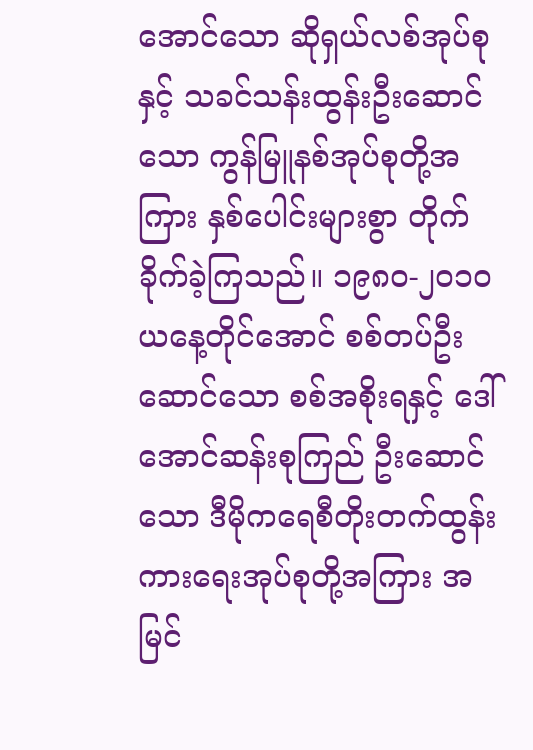အောင်သော ဆိုရှယ်လစ်အုပ်စုနှင့် သခင်သန်းထွန်းဦးဆောင်သော ကွန်မြူနစ်အုပ်စုတို့အကြား နှစ်ပေါင်းများစွာ တိုက်ခိုက်ခဲ့ကြသည်။ ၁၉၈၀-၂၀၁၀ ယနေ့တိုင်အောင် စစ်တပ်ဦးဆောင်သော စစ်အစိုးရနှင့် ဒေါ်အောင်ဆန်းစုကြည် ဦးဆောင်သော ဒီမိုကရေစီတိုးတက်ထွန်းကားရေးအုပ်စုတို့အကြား အမြင်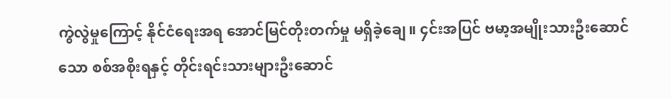ကွဲလွဲမှုကြောင့် နိုင်ငံရေးအရ အောင်မြင်တိုးတက်မှု မရှိခဲ့ချေ။ ၄င်းအပြင် ဗမာ့အမျိုးသားဦးဆောင်သော စစ်အစိုးရနှင့် တိုင်းရင်းသားများဦးဆောင်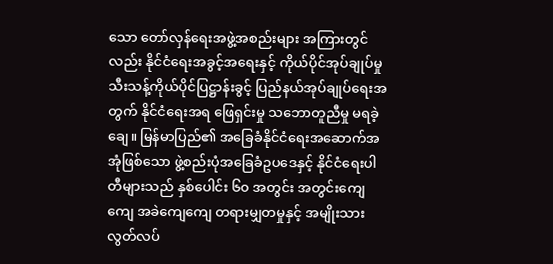သော တော်လှန်ရေးအဖွဲ့အစည်းများ အကြားတွင်လည်း နိုင်ငံရေးအခွင့်အရေးနှင့် ကိုယ်ပိုင်အုပ်ချုပ်မှု သီးသန့်ကိုယ်ပိုင်ပြဋ္ဌာန်းခွင့် ပြည်နယ်အုပ်ချုပ်ရေးအတွက် နိုင်ငံရေးအရ ဖြေရှင်းမှု သဘောတူညီမှု မရခဲ့ချေ။ မြန်မာပြည်၏ အခြေခံနိုင်ငံရေးအဆောက်အအုံဖြစ်သော ဖွဲ့စည်းပုံအခြေခံဥပဒေနှင့် နိုင်ငံရေးပါတီများသည် နှစ်ပေါင်း ၆၀ အတွင်း အတွင်းကျေကျေ အခဲကျေကျေ တရားမျှတမှုနှင့် အမျိုးသားလွတ်လပ်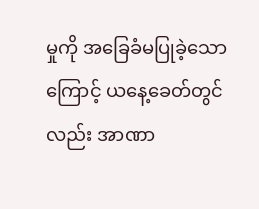မှုကို အခြေခံမပြုခဲ့သောကြောင့် ယနေ့ခေတ်တွင်လည်း အာဏာ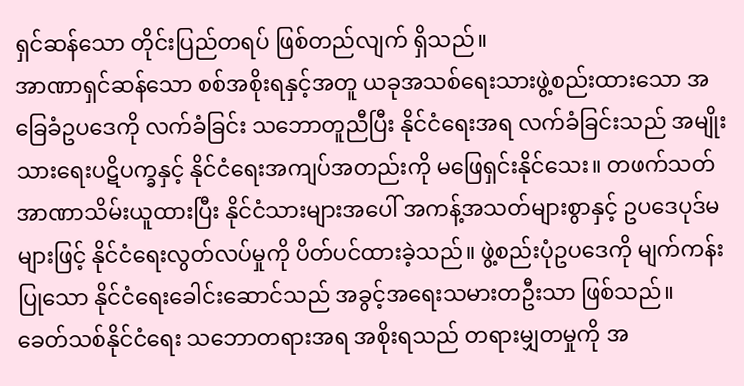ရှင်ဆန်သော တိုင်းပြည်တရပ် ဖြစ်တည်လျက် ရှိသည်။
အာဏာရှင်ဆန်သော စစ်အစိုးရနှင့်အတူ ယခုအသစ်ရေးသားဖွဲ့စည်းထားသော အခြေခံဥပဒေကို လက်ခံခြင်း သဘောတူညီပြီး နိုင်ငံရေးအရ လက်ခံခြင်းသည် အမျိုးသားရေးပဋိပက္ခနှင့် နိုင်ငံရေးအကျပ်အတည်းကို မဖြေရှင်းနိုင်သေး။ တဖက်သတ် အာဏာသိမ်းယူထားပြီး နိုင်ငံသားများအပေါ် အကန့်အသတ်များစွာနှင့် ဥပဒေပုဒ်မများဖြင့် နိုင်ငံရေးလွတ်လပ်မှုကို ပိတ်ပင်ထားခဲ့သည်။ ဖွဲ့စည်းပုံဥပဒေကို မျက်ကန်းပြုသော နိုင်ငံရေးခေါင်းဆောင်သည် အခွင့်အရေးသမားတဦးသာ ဖြစ်သည်။
ခေတ်သစ်နိုင်ငံရေး သဘောတရားအရ အစိုးရသည် တရားမျှတမှုကို အ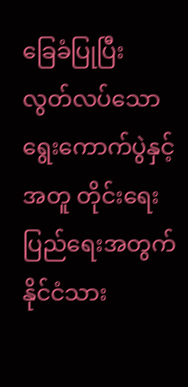ခြေခံပြုပြီး လွတ်လပ်သော ရွေးကောက်ပွဲနှင့်အတူ တိုင်းရေးပြည်ရေးအတွက် နိုင်ငံသား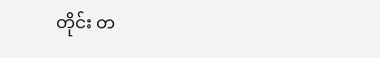တိုင်း တ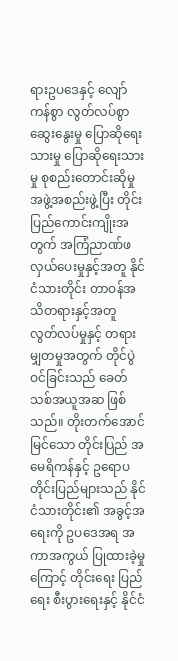ရားဥပဒေနှင့် လျော်ကန်စွာ လွတ်လပ်စွာ ဆွေးနွေးမှု ပြောဆိုရေးသားမှု ပြောဆိုရေးသားမှု စုစည်းတောင်းဆိုမှု အဖွဲ့အစည်းဖွဲ့ပြီး တိုင်းပြည်ကောင်းကျိုးအတွက် အကြံညာဏ်ဖလှယ်ပေးမှုနှင့်အတူ နိုင်ငံသားတိုင်း တာဝန်အသိတရားနှင့်အတူ လွတ်လပ်မှုနှင့် တရားမျှတမှုအတွက် တိုင်ပွဲဝင်ခြင်းသည် ခေတ်သစ်အယူအဆ ဖြစ်သည်။ တိုးတက်အောင်မြင်သော တိုင်းပြည် အမေရိကန်နှင့် ဥရောပတိုင်းပြည်များသည် နိုင်ငံသားတိုင်း၏ အခွင့်အရေးကို ဥပဒေအရ အကာအကွယ် ပြုထားခဲ့မှုကြောင့် တိုင်းရေး ပြည်ရေး စီးပွားရေးနှင့် နိုင်ငံ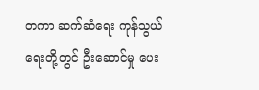တကာ ဆက်ဆံရေး ကုန်သွယ်ရေးတို့တွင် ဦးဆောင်မှု ပေး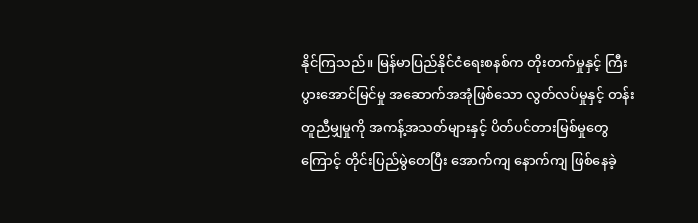နိုင်ကြသည်။ မြန်မာပြည်နိုင်ငံရေးစနစ်က တိုးတက်မှုနှင့် ကြီးပွားအောင်မြင်မှု အဆောက်အအုံဖြစ်သော လွတ်လပ်မှုနှင့် တန်းတူညီမျှမှုကို အကန့်အသတ်များနှင့် ပိတ်ပင်တားမြစ်မှုတွေကြောင့် တိုင်းပြည်မွဲတေပြီး အောက်ကျ နောက်ကျ ဖြစ်နေခဲ့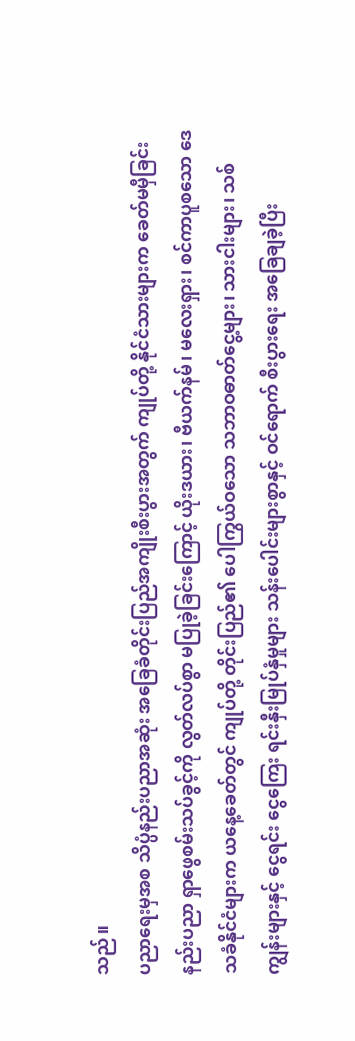သည်။
ပညာရေးမှအစ သိပ္ပံနည်းပညာအဆုံး အခြေခံတိုင်းပြည်အကျိုးစီးပွားအတွက် ကျုပ်တို့ နိုင်ငံသားများက ခေတ်မမှီခြင်း နည်းပညာ ရှာဖွေစမ်းသပ်ခွင့်ကို လွတ်လပ်စွာ မပြုခဲ့ခြင်းကြောင့် ယိုးဒယား၊ ဗီယက်နမ်၊ မလေးရှား၊ စင်ကာပူစသော ဒေသခံနိုင်ငံများက ယနေ့ခေတ်တွင် ကျုပ်တို့ တိုင်းပြည်၏ ပေါကြွယ်ဝသော သဘာဝဓာတ်ငွေ့များ၊ သားငါးများ၊ သစ်ကျွန်းများနှင့် ငွေရင်း ငွေကြေး ရင်းနှီးမြုပ်နှံမှုများ သန်းပေါင်းများစွာနှင့် ဝင်ရောက် စီးပွားရေး အခြေချခဲ့ပြီး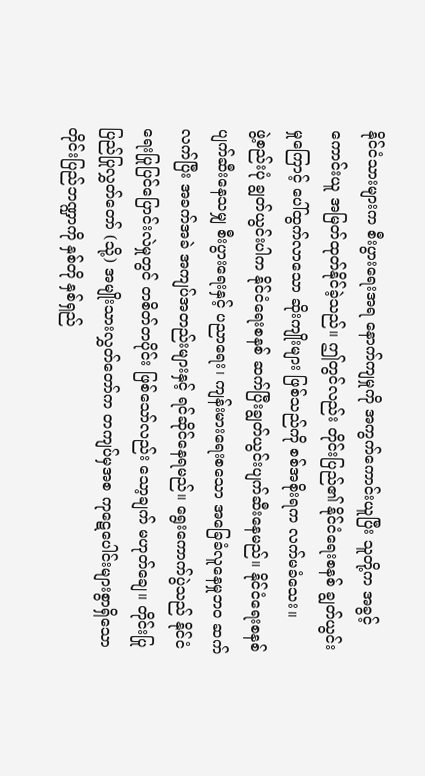နိုင်ငံသားများက စီးပွားရေးအရ နောက်ကျမှုကို အကွက်ကောင်းယူပြီး သူတို့က အခွင့်ကောင်းယူ အမြတ်ထုတ်နိုင်ခဲ့သည်။ ဤတွင်လည်း တိုင်းပြည်၏ နိုင်ငံရေးစနစ် ချွတ်ယွင်းမှုကြောင့် ပေါ်ထွက်လာသော ဆိုးကျိုးများ ဖြစ်သည်ကို စစ်အစိုးရက လက်မခံသေး။
ဖွဲ့စည်းပုံ ချွတ်ယွင်းပါက နိုင်ငံရေးစနစ် ဆက်ပြီးချွတ်ယွင်းပျက်ဆီးနေမည်။ နိုင်ငံရေးစနစ် ပျက်ဆီးနေသမျှ စီးပွားရေးနှင့် ပညာရေး၊ ကျန်းမားရေးစသော အခြေခံလူနေမှုဘဝ ဆက်လက်ပြီး အခက်အခဲ အကျပ်အတည်းများနှင့် ရင်ဆိုင်နေရမည်။ ရွေးကောက်ပွဲသည် နိုင်ငံရေးပြုပြင်ပြောင်းလဲမှုတွင် တစိတ်တပိုင်း ဖြစ်သော်လည်း သော့ချက် မဟုတ်ချေ။ တိုင်းပြု ပြည်ပြုလွှတ်တော် (သို့) အမျိုးသားလွှတ်တော်က တကျပ်မှအစ ကုဋေပေါင်းများစွာရှိသော တိုင်းပြည်ဘဏ္ဍာကို နှစ်တို နှစ်ရှည်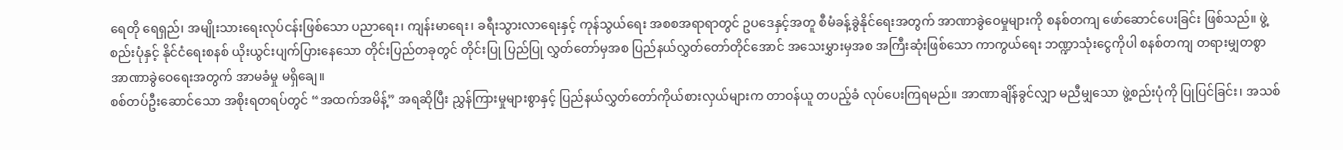ရေတို ရေရှည်၊ အမျိုးသားရေးလုပ်ငန်းဖြစ်သော ပညာရေး၊ ကျန်းမာရေး၊ ခရီးသွားလာရေးနှင့် ကုန်သွယ်ရေး အစစအရာရာတွင် ဥပဒေနှင့်အတူ စီမံခန့်ခွဲနိုင်ရေးအတွက် အာဏာခွဲဝေမှုများကို စနစ်တကျ ဖော်ဆောင်ပေးခြင်း ဖြစ်သည်။ ဖွဲ့စည်းပုံနှင့် နိုင်ငံရေးစနစ် ယိုးယွင်းပျက်ပြားနေသော တိုင်းပြည်တခုတွင် တိုင်းပြု ပြည်ပြု လွှတ်တော်မှအစ ပြည်နယ်လွှတ်တော်တိုင်အောင် အသေးမွှားမှအစ အကြီးဆုံးဖြစ်သော ကာကွယ်ရေး ဘဏ္ဍာသုံးငွေကိုပါ စနစ်တကျ တရားမျှတစွာ အာဏာခွဲဝေရေးအတွက် အာမခံမှု မရှိချေ။
စစ်တပ်ဦးဆောင်သော အစိုးရတရပ်တွင် “အထက်အမိန့်” အရဆိုပြီး ညွှန်ကြားမှုများစွာနှင့် ပြည်နယ်လွှတ်တော်ကိုယ်စားလှယ်များက တာဝန်ယူ တပည့်ခံ လုပ်ပေးကြရမည်။ အာဏာချိန်ခွင်လျှာ မညီမျှသော ဖွဲ့စည်းပုံကို ပြုပြင်ခြင်း၊ အသစ်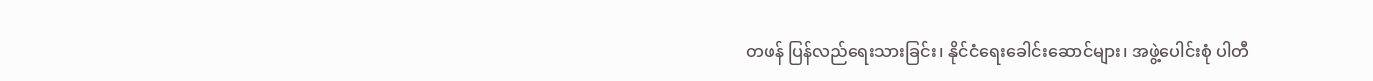တဖန် ပြန်လည်ရေးသားခြင်း၊ နိုင်ငံရေးခေါင်းဆောင်များ၊ အဖွဲ့ပေါင်းစုံ ပါတီ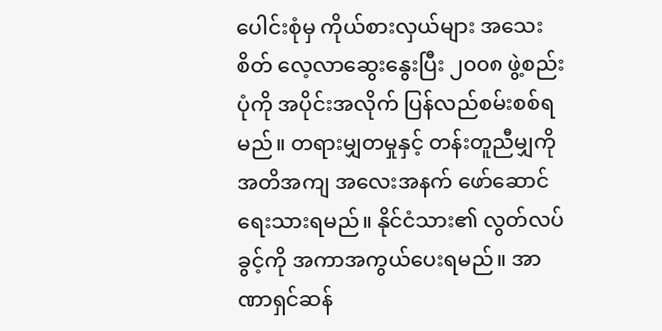ပေါင်းစုံမှ ကိုယ်စားလှယ်များ အသေးစိတ် လေ့လာဆွေးနွေးပြီး ၂၀၀၈ ဖွဲ့စည်းပုံကို အပိုင်းအလိုက် ပြန်လည်စမ်းစစ်ရမည်။ တရားမျှတမှုနှင့် တန်းတူညီမျှကို အတိအကျ အလေးအနက် ဖော်ဆောင်ရေးသားရမည်။ နိုင်ငံသား၏ လွတ်လပ်ခွင့်ကို အကာအကွယ်ပေးရမည်။ အာဏာရှင်ဆန်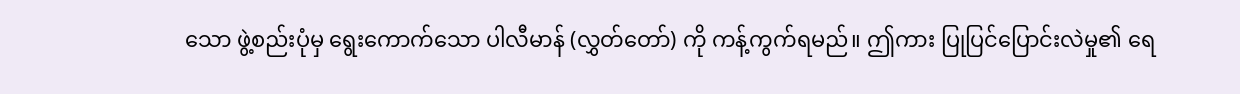သော ဖွဲ့စည်းပုံမှ ရွေးကောက်သော ပါလီမာန် (လွှတ်တော်) ကို ကန့်ကွက်ရမည်။ ဤကား ပြုပြင်ပြောင်းလဲမှု၏ ရေ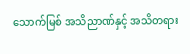သောက်မြစ် အသိညာဏ်နှင့် အသိတရား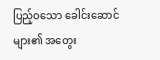ပြည့်ဝသော ခေါင်းဆောင်များ၏ အတွေး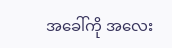အခေါ်ကို အလေး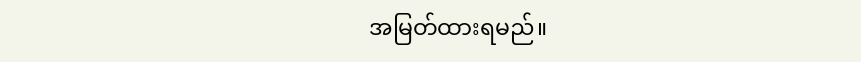အမြတ်ထားရမည်။